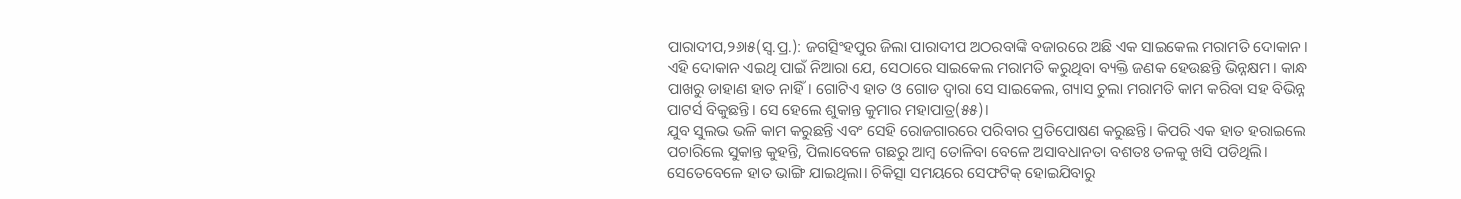ପାରାଦୀପ,୨୬ା୫(ସ୍ବ.ପ୍ର.): ଜଗତ୍ସିଂହପୁର ଜିଲା ପାରାଦୀପ ଅଠରବାଙ୍କି ବଜାରରେ ଅଛି ଏକ ସାଇକେଲ ମରାମତି ଦୋକାନ। ଏହି ଦୋକାନ ଏଇଥି ପାଇଁ ନିଆରା ଯେ, ସେଠାରେ ସାଇକେଲ ମରାମତି କରୁଥିବା ବ୍ୟକ୍ତି ଜଣକ ହେଉଛନ୍ତି ଭିନ୍ନକ୍ଷମ। କାନ୍ଧ ପାଖରୁ ଡାହାଣ ହାତ ନାହିଁ। ଗୋଟିଏ ହାତ ଓ ଗୋଡ ଦ୍ୱାରା ସେ ସାଇକେଲ, ଗ୍ୟାସ ଚୁଲା ମରାମତି କାମ କରିବା ସହ ବିଭିନ୍ନ ପାଟର୍ସ ବିକୁଛନ୍ତି। ସେ ହେଲେ ଶୁକାନ୍ତ କୁମାର ମହାପାତ୍ର(୫୫)।
ଯୁବ ସୁଲଭ ଭଳି କାମ କରୁଛନ୍ତି ଏବଂ ସେହି ରୋଜଗାରରେ ପରିବାର ପ୍ରତିପୋଷଣ କରୁଛନ୍ତି। କିପରି ଏକ ହାତ ହରାଇଲେ ପଚାରିଲେ ସୁକାନ୍ତ କୁହନ୍ତି, ପିଲାବେଳେ ଗଛରୁ ଆମ୍ବ ତୋଳିବା ବେଳେ ଅସାବଧାନତା ବଶତଃ ତଳକୁ ଖସି ପଡିଥିଲି। ସେତେବେଳେ ହାତ ଭାଙ୍ଗି ଯାଇଥିଲା। ଚିକିତ୍ସା ସମୟରେ ସେଫଟିକ୍ ହୋଇଯିବାରୁ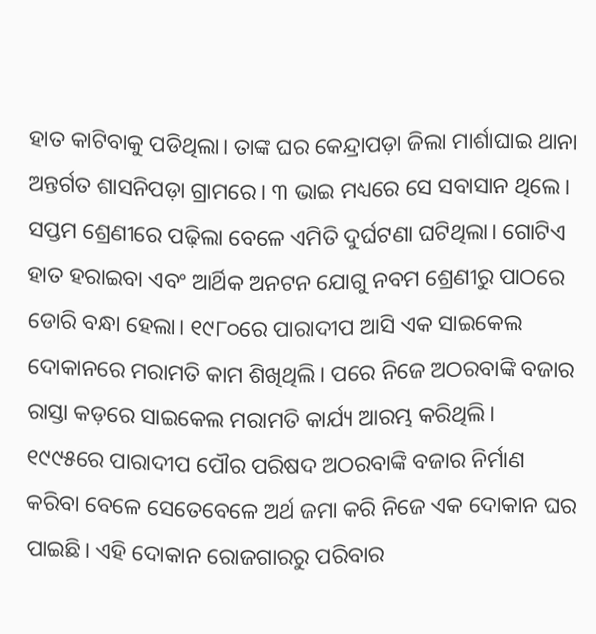ହାତ କାଟିବାକୁ ପଡିଥିଲା। ତାଙ୍କ ଘର କେନ୍ଦ୍ରାପଡ଼ା ଜିଲା ମାର୍ଶାଘାଇ ଥାନା ଅନ୍ତର୍ଗତ ଶାସନିପଡ଼ା ଗ୍ରାମରେ। ୩ ଭାଇ ମଧ୍ୟରେ ସେ ସବାସାନ ଥିଲେ। ସପ୍ତମ ଶ୍ରେଣୀରେ ପଢ଼ିଲା ବେଳେ ଏମିତି ଦୁର୍ଘଟଣା ଘଟିଥିଲା। ଗୋଟିଏ ହାତ ହରାଇବା ଏବଂ ଆର୍ଥିକ ଅନଟନ ଯୋଗୁ ନବମ ଶ୍ରେଣୀରୁ ପାଠରେ ଡୋରି ବନ୍ଧା ହେଲା। ୧୯୮୦ରେ ପାରାଦୀପ ଆସି ଏକ ସାଇକେଲ ଦୋକାନରେ ମରାମତି କାମ ଶିଖିଥିଲି। ପରେ ନିଜେ ଅଠରବାଙ୍କି ବଜାର ରାସ୍ତା କଡ଼ରେ ସାଇକେଲ ମରାମତି କାର୍ଯ୍ୟ ଆରମ୍ଭ କରିଥିଲି। ୧୯୯୫ରେ ପାରାଦୀପ ପୌର ପରିଷଦ ଅଠରବାଙ୍କି ବଜାର ନିର୍ମାଣ କରିବା ବେଳେ ସେତେବେଳେ ଅର୍ଥ ଜମା କରି ନିଜେ ଏକ ଦୋକାନ ଘର ପାଇଛି। ଏହି ଦୋକାନ ରୋଜଗାରରୁ ପରିବାର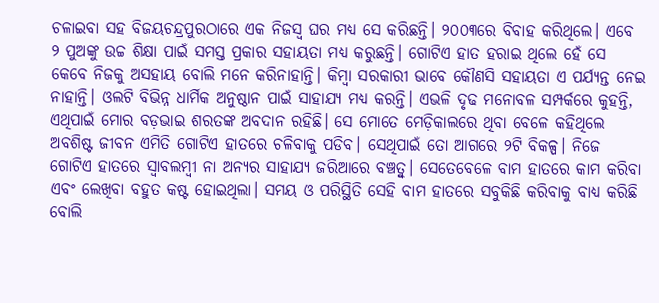ଚଳାଇବା ସହ ବିଜୟଚନ୍ଦ୍ରପୁରଠାରେ ଏକ ନିଜସ୍ବ ଘର ମଧ୍ୟ ସେ କରିଛନ୍ତି। ୨୦୦୩ରେ ବିବାହ କରିଥିଲେ। ଏବେ ୨ ପୁଅଙ୍କୁ ଉଚ୍ଚ ଶିକ୍ଷା ପାଇଁ ସମସ୍ତ ପ୍ରକାର ସହାୟତା ମଧ୍ୟ କରୁଛନ୍ତି। ଗୋଟିଏ ହାତ ହରାଇ ଥିଲେ ହେଁ ସେ କେବେ ନିଜକୁ ଅସହାୟ ବୋଲି ମନେ କରିନାହାନ୍ତି। କିମ୍ବା ସରକାରୀ ଭାବେ କୌଣସି ସହାୟତା ଏ ପର୍ଯ୍ୟନ୍ତ ନେଇ ନାହାନ୍ତି। ଓଲଟି ବିଭିନ୍ନ ଧାର୍ମିକ ଅନୁଷ୍ଠାନ ପାଇଁ ସାହାଯ୍ୟ ମଧ୍ୟ କରନ୍ତି। ଏଭଳି ଦୃଢ ମନୋବଳ ସମ୍ପର୍କରେ କୁହନ୍ତି, ଏଥିପାଇଁ ମୋର ବଡ଼ଭାଇ ଶରତଙ୍କ ଅବଦାନ ରହିଛି। ସେ ମୋତେ ମେଡ଼ିକାଲରେ ଥିବା ବେଳେ କହିଥିଲେ ଅବଶିଷ୍ଟ ଜୀବନ ଏମିତି ଗୋଟିଏ ହାତରେ ଚଳିବାକୁ ପଡିବ। ସେଥିପାଇଁ ତୋ ଆଗରେ ୨ଟି ବିକଳ୍ପ। ନିଜେ ଗୋଟିଏ ହାତରେ ସ୍ବାବଲମ୍ବୀ ନା ଅନ୍ୟର ସାହାଯ୍ୟ ଜରିଆରେ ବଞ୍ଚତ୍ବୁ। ସେତେବେଳେ ବାମ ହାତରେ କାମ କରିବା ଏବଂ ଲେଖିବା ବହୁତ କଷ୍ଟ ହୋଇଥିଲା। ସମୟ ଓ ପରିସ୍ଥିତି ସେହି ବାମ ହାତରେ ସବୁକିଛି କରିବାକୁ ବାଧ୍ୟ କରିଛି ବୋଲି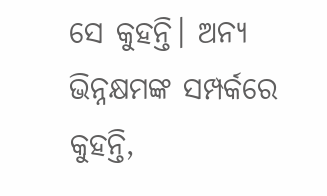ସେ କୁହନ୍ତି। ଅନ୍ୟ ଭିନ୍ନକ୍ଷମଙ୍କ ସମ୍ପର୍କରେ କୁହନ୍ତି,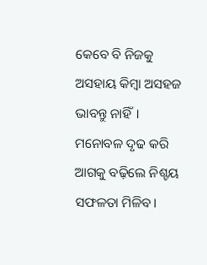କେବେ ବି ନିଜକୁ ଅସହାୟ କିମ୍ବା ଅସହଜ ଭାବନ୍ତୁ ନାହିଁ। ମନୋବଳ ଦୃଢ କରି ଆଗକୁ ବଢ଼ିଲେ ନିଶ୍ଚୟ ସଫଳତା ମିଳିବ।